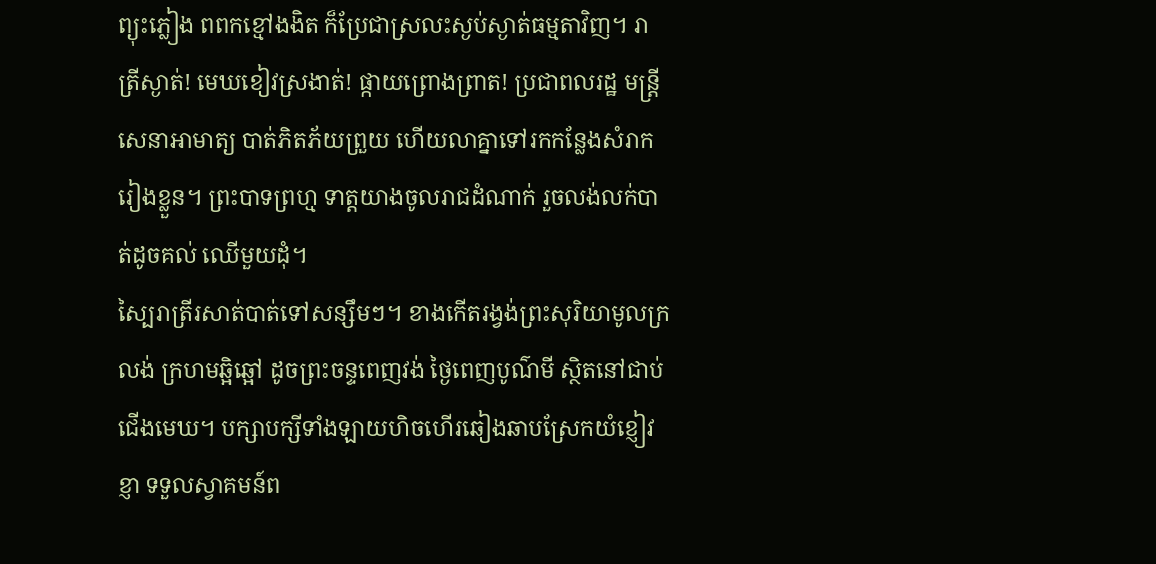ព្យុះភ្លៀង ពពកខ្មៅងងិត ក៏ប្រែជាស្រលះស្ងប់ស្ងាត់ធម្មតាវិញ។ រាត្រីស្ងាត់! មេឃខៀវស្រងាត់! ផ្កាយព្រោងព្រាត! ប្រជាពលរដ្ឋ មន្ដ្រី សេនាអាមាត្យ បាត់ភិតភ័យព្រួយ ហើយលាគ្នាទៅរកកន្លែងសំរាករៀងខ្លួន។ ព្រះបាទព្រហ្ម ទាត្តយាងចូលរាជដំណាក់ រួចលង់លក់បាត់ដូចគល់ ឈើមួយដុំ។
ស្បៃរាត្រីរសាត់បាត់ទៅសន្សឹមៗ។ ខាងកើតរង្វង់ព្រះសុរិយាមូលក្រលង់ ក្រហមឆ្អិឆ្អៅ ដូចព្រះចន្ទពេញវង់ ថ្ងៃពេញបូណ៌មី ស្ថិតនៅជាប់ជើងមេឃ។ បក្សាបក្សីទាំងឡាយហិចហើរឆៀងឆាបស្រែកយំខ្ញៀវខ្ញា ទទួលស្វាគមន៍ព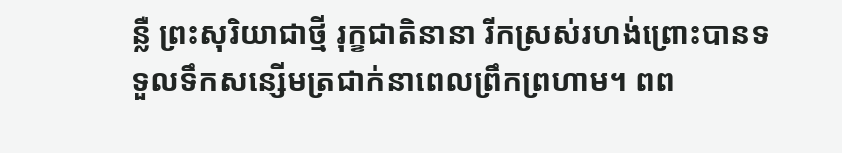ន្លឺ ព្រះសុរិយាជាថ្មី រុក្ខជាតិនានា រីកស្រស់រហង់ព្រោះបានទទួលទឹកសន្សើមត្រជាក់នាពេលព្រឹកព្រហាម។ ពព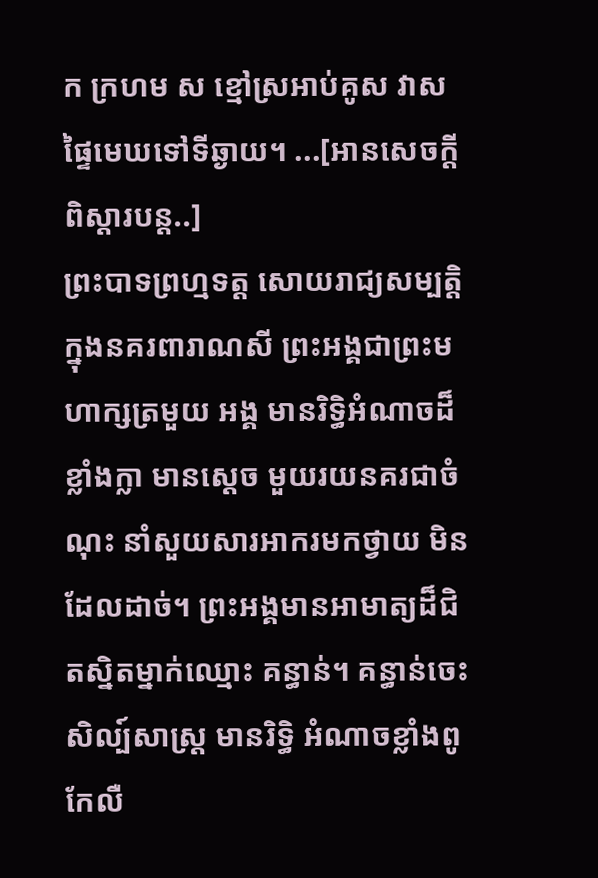ក ក្រហម ស ខ្មៅស្រអាប់គូស វាសផ្ទៃមេឃទៅទីឆ្ងាយ។ ...[អានសេចក្ដីពិស្ដារបន្ដ..]
ព្រះបាទព្រហ្មទត្ដ សោយរាជ្យសម្បត្ដិក្នុងនគរពារាណសី ព្រះអង្គជាព្រះមហាក្សត្រមួយ អង្គ មានរិទ្ធិអំណាចដ៏ខ្លាំងក្លា មានស្ដេច មួយរយនគរជាចំណុះ នាំសួយសារអាករមកថ្វាយ មិនដែលដាច់។ ព្រះអង្គមានអាមាត្យដ៏ជិតស្និតម្នាក់ឈ្មោះ គន្ធាន់។ គន្ធាន់ចេះសិល្ប៍សាស្រ្ដ មានរិទ្ធិ អំណាចខ្លាំងពូកែលឺ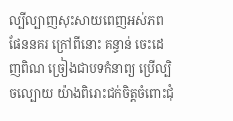ល្បីល្បាញសុះសាយពេញអស់ភពផែននគរ ក្រៅពីនោះ គន្ធាន់ ចេះដេញពិណ ច្រៀងជាបទកំនាព្យ ប្រើល្បិចល្បោយ យ៉ាងពិរោះជក់ចិត្ដចំពោះជុំ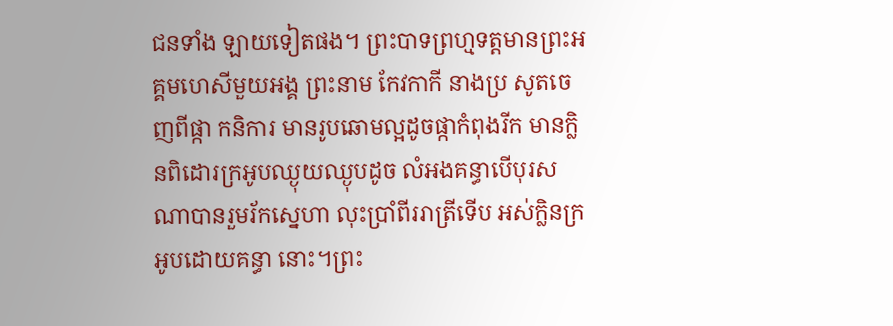ជនទាំង ឡាយទៀតផង។ ព្រះបាទព្រហ្មទត្ដមានព្រះអគ្គមហេសីមួយអង្គ ព្រះនាម កែវកាកី នាងប្រ សូតចេញពីផ្កា កនិការ មានរូបឆោមល្អដូចផ្កាកំពុងរីក មានក្លិនពិដោរក្រអូបឈ្ងុយឈ្ងុបដូច លំអងគន្ធាបើបុរសណាបានរួមរ័កស្នេហា លុះប្រាំពីររាត្រីទើប អស់ក្លិនក្រអូបដោយគន្ធា នោះ។ព្រះ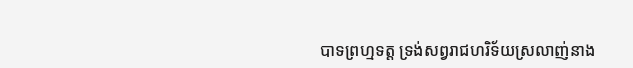បាទព្រហ្មទត្ដ ទ្រង់សព្វរាជហរិទ័យស្រលាញ់នាង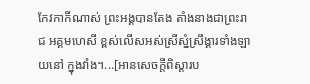កែវកាកីណាស់ ព្រះអង្គបានតែង តាំងនាងជាព្រះរាជ អគ្គមហេសី ខ្ពស់លើសអស់ស្រីស្នំស្រឹង្គារទាំងឡាយនៅ ក្នុងវាំង។...[អានសេចក្ដីពិស្ដារប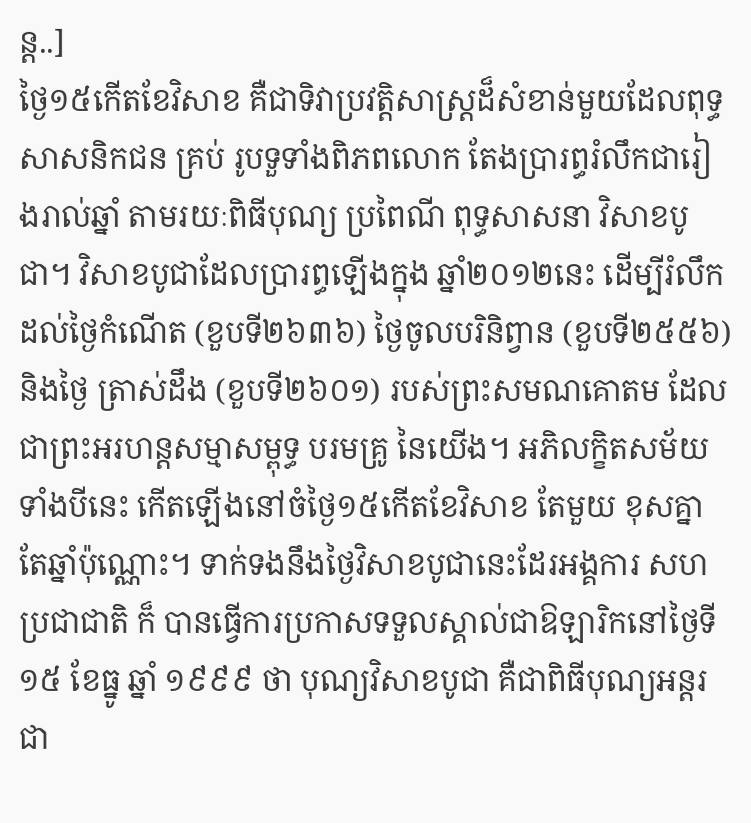ន្ដ..]
ថ្ងៃ១៥កើតខែវិសាខ គឺជាទិវាប្រវត្តិសាស្ត្រដ៏សំខាន់មួយដែលពុទ្ធសាសនិកជន គ្រប់ រូបទួទាំងពិភពលោក តែងប្រារព្ធរំលឹកជារៀងរាល់ឆ្នាំ តាមរយៈពិធីបុណ្យ ប្រពៃណី ពុទ្ធសាសនា វិសាខបូជា។ វិសាខបូជាដែលប្រារព្ធឡើងក្នុង ឆ្នាំ២០១២នេះ ដើម្បីរំលឹក ដល់ថ្ងៃកំណើត (ខួបទី២៦៣៦) ថ្ងៃចូលបរិនិព្វាន (ខួបទី២៥៥៦) និងថ្ងៃ ត្រាស់ដឹង (ខួបទី២៦០១) របស់ព្រះសមណគោតម ដែលជាព្រះអរហន្តសម្មាសម្ពុទ្ធ បរមគ្រូ នៃយើង។ អភិលក្ខិតសម័យទាំងបីនេះ កើតឡើងនៅចំថ្ងៃ១៥កើតខែវិសាខ តែមួយ ខុសគ្នាតែឆ្នាំប៉ុណ្ណោះ។ ទាក់ទងនឹងថ្ងៃវិសាខបូជានេះដែរអង្គការ សហប្រជាជាតិ ក៏ បានធ្វើការប្រកាសទទួលស្គាល់ជាឱឡារិកនៅថ្ងៃទី ១៥ ខែធ្នូ ឆ្នាំ ១៩៩៩ ថា បុណ្យវិសាខបូជា គឺជាពិធីបុណ្យអន្តរជា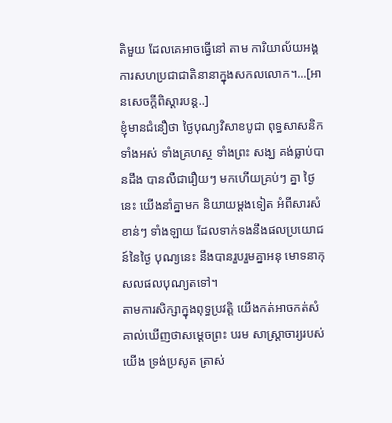តិមួយ ដែលគេអាចធ្វើនៅ តាម ការិយាល័យអង្គការសហប្រជាជាតិនានាក្នុងសកលលោក។...[អានសេចក្ដីពិស្ដារបន្ដ..]
ខ្ញុំមានជំនឿថា ថ្ងៃបុណ្យវិសាខបូជា ពុទ្ធសាសនិកទាំងអស់ ទាំងគ្រហស្ថ ទាំងព្រះ សង្ឃ គង់ធ្លាប់បានដឹង បានលឺជារឿយៗ មកហើយគ្រប់ៗ គ្នា ថ្ងៃនេះ យើងនាំគ្នាមក និយាយម្ដងទៀត អំពីសារសំខាន់ៗ ទាំងឡាយ ដែលទាក់ទងនឹងផលប្រយោជន៍នៃថ្ងៃ បុណ្យនេះ នឹងបានរួបរួមគ្នាអនុ មោទនាកុសលផលបុណ្យតទៅ។
តាមការសិក្សាក្នុងពុទ្ធប្រវត្ដិ យើងកត់អាចកត់សំគាល់ឃើញថាសម្ដេចព្រះ បរម សាស្ដ្រាចារ្យរបស់យើង ទ្រង់ប្រសូត ត្រាស់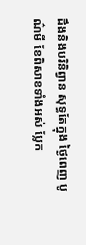ដឹងនិងបរិនិព្វាន សុទ្ធតែក្នុង ថ្ងៃពេញ បូណ៌មី ខែពិសាខទាំងអស់ ប្លែក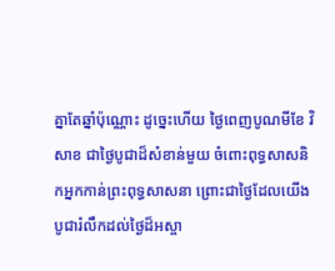គ្នាតែឆ្នាំប៉ុណ្ណោះ ដូច្នេះហើយ ថ្ងៃពេញបូណមីខែ វិសាខ ជាថ្ងៃបូជាដ៏សំខាន់មួយ ចំពោះពុទ្ធសាសនិកអ្នកកាន់ព្រះពុទ្ធសាសនា ព្រោះជាថ្ងៃដែលយើងបូជារំលឹកដល់ថ្ងៃដ៏អស្ចា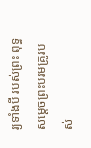រ្យទាំងបី របស់ព្រះ ពុទ្ធសម្ដេចព្រះបរមគ្រូរបស់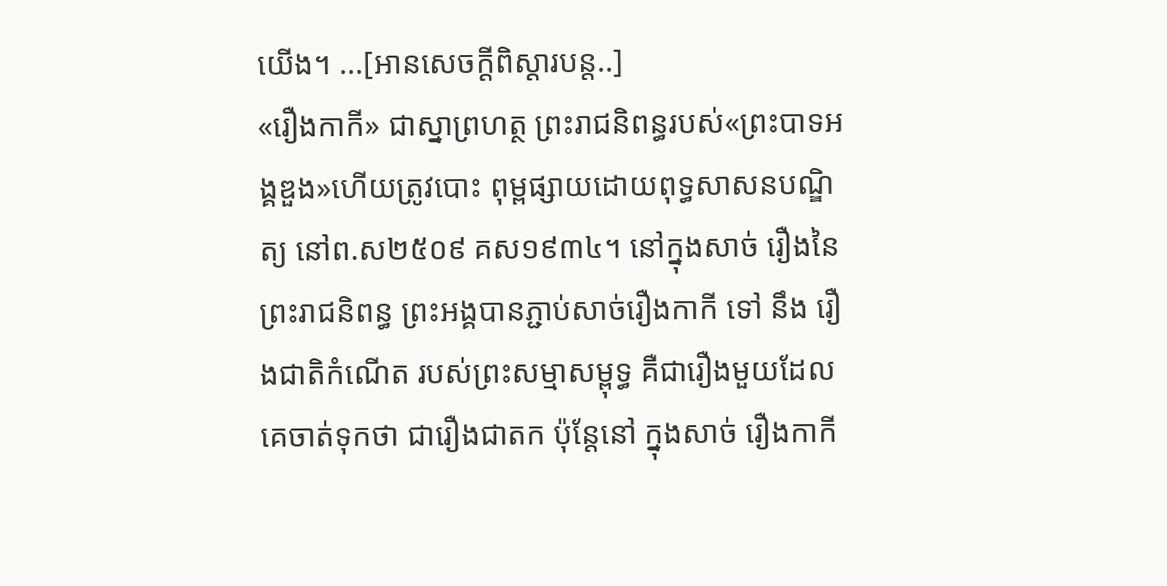យើង។ ...[អានសេចក្ដីពិស្ដារបន្ដ..]
«រឿងកាកី» ជាស្នាព្រហត្ថ ព្រះរាជនិពន្ធរបស់«ព្រះបាទអង្គឌួង»ហើយត្រូវបោះ ពុម្ពផ្សាយដោយពុទ្ធសាសនបណ្ឌិត្យ នៅព.ស២៥០៩ គស១៩៣៤។ នៅក្នុងសាច់ រឿងនៃព្រះរាជនិពន្ធ ព្រះអង្គបានភ្ជាប់សាច់រឿងកាកី ទៅ នឹង រឿងជាតិកំណើត របស់ព្រះសម្មាសម្ពុទ្ធ គឺជារឿងមួយដែលគេចាត់ទុកថា ជារឿងជាតក ប៉ុន្ដែនៅ ក្នុងសាច់ រឿងកាកី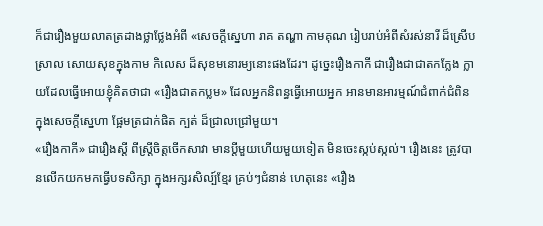ក៏ជារឿងមួយលាតត្រដាងថ្លាថ្លែងអំពី «សេចក្ដីស្នេហា រាគ តណ្ហា កាមគុណ រៀបរាប់អំពីសំរស់នារី ដ៏ស្រើបស្រាល សោយសុខក្នុងកាម កិលេស ដ៏សុខមនោរម្យនោះផងដែរ។ ដូច្នេះរឿងកាកី ជារឿងជាជាតកក្លែង ក្លាយដែលធ្វើអោយខ្ញុំគិតថាជា «រឿងជាតកប្លម» ដែលអ្នកនិពន្ធធ្វើអោយអ្នក អានមានអារម្មណ៍ជំពាក់ជំពិន ក្នុងសេចក្ដីស្នេហា ផ្អែមត្រជាក់ផិត ក្បត់ ដ៏ជ្រាលជ្រៅមួយ។
«រឿងកាកី» ជារឿងស្ដី ពីស្រ្ដីចិត្ដចើកសាវា មានប្ដីមួយហើយមួយទៀត មិនចេះស្កប់ស្កល់។ រឿងនេះ ត្រូវបានលើកយកមកធ្វើបទសិក្សា ក្នុងអក្សរសិល្ប៍ខ្មែរ គ្រប់ៗជំនាន់ ហេតុនេះ «រឿង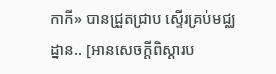កាកី» បានជ្រួតជ្រាប ស្ទើរគ្រប់មជ្ឈដ្នាន.. [អានសេចក្ដីពិស្ដារប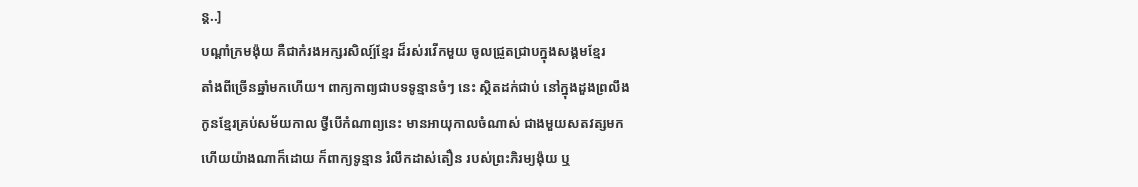ន្ដ..]
បណ្ដាំក្រមង៉ុយ គឺជាកំរងអក្សរសិល្ប៍ខ្មែរ ដ៏រស់រវើកមួយ ចូលជ្រួតជ្រាបក្នុងសង្គមខ្មែរ
តាំងពីច្រើនឆ្នាំមកហើយ។ ពាក្យកាព្យជាបទទូន្មានចំៗ នេះ ស្ថិតដក់ជាប់ នៅក្នុងដួងព្រលឹង
កូនខ្មែរគ្រប់សម័យកាល ថ្វីបើកំណាព្យនេះ មានអាយុកាលចំណាស់ ជាងមួយសតវត្សមក
ហើយយ៉ាងណាក៏ដោយ ក៏ពាក្យទូន្មាន រំលឹកដាស់តឿន របស់ព្រះភិរម្យង៉ុយ ឬ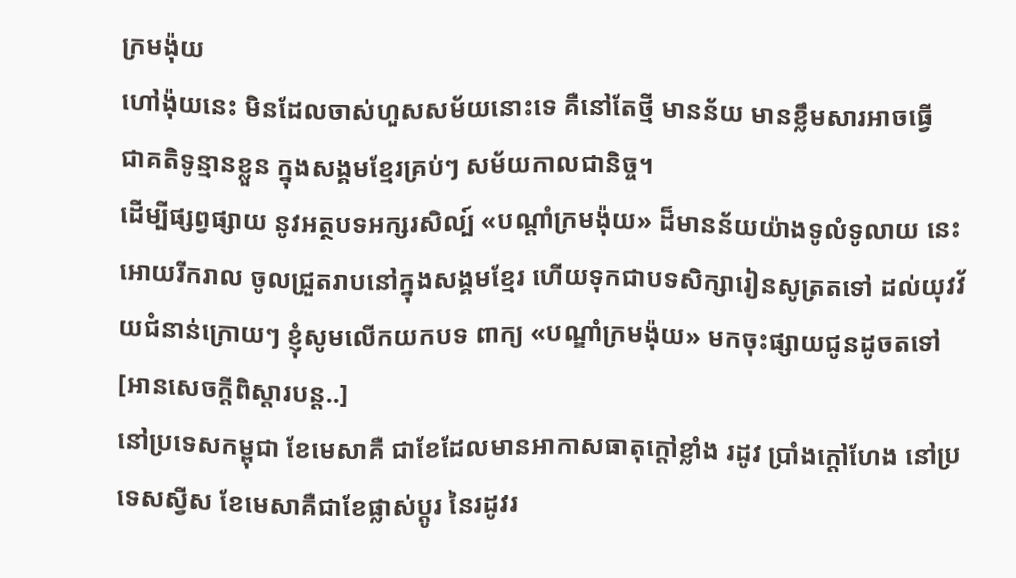ក្រមង៉ុយ
ហៅង៉ុយនេះ មិនដែលចាស់ហួសសម័យនោះទេ គឺនៅតែថ្មី មានន័យ មានខ្លឹមសារអាចធ្វើ
ជាគតិទូន្មានខ្លួន ក្នុងសង្គមខ្មែរគ្រប់ៗ សម័យកាលជានិច្ច។
ដើម្បីផ្សព្វផ្សាយ នូវអត្ថបទអក្សរសិល្ប៍ «បណ្ដាំក្រមង៉ុយ» ដ៏មានន័យយ៉ាងទូលំទូលាយ នេះអោយរីករាល ចូលជ្រួតរាបនៅក្នុងសង្គមខ្មែរ ហើយទុកជាបទសិក្សារៀនសូត្រតទៅ ដល់យុវវ័យជំនាន់ក្រោយៗ ខ្ញុំសូមលើកយកបទ ពាក្យ «បណ្ឌាំក្រមង៉ុយ» មកចុះផ្សាយជូនដូចតទៅ [អានសេចក្ដីពិស្ដារបន្ដ..]
នៅប្រទេសកម្ពុជា ខែមេសាគឺ ជាខែដែលមានអាកាសធាតុក្ដៅខ្លាំង រដូវ ប្រាំងក្ដៅហែង នៅប្រទេសស្វីស ខែមេសាគឺជាខែផ្លាស់ប្ដូរ នៃរដូវរ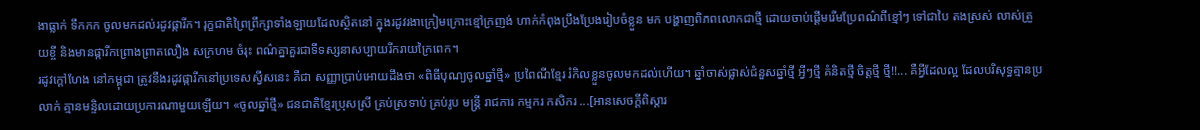ងាធ្លាក់ ទឹកកក ចូលមកដល់រដូវផ្ការីក។ រុក្ខជាតិព្រៃព្រឹក្សាទាំងឡាយដែលស្ថិតនៅ ក្នុងរដូវរងាក្រៀមក្រោះខ្មៅក្រញង់ ហាក់កំពុងប្រឹងប្រែងរៀបចំខ្លួន មក បង្ហាញពិភពលោកជាថ្មី ដោយចាប់ផ្ដើមរើមប្រែពណ៌ពីខ្មៅៗ ទៅជាបៃ តងស្រស់ លាស់ត្រួយខ្ចី និងមានផ្ការីកព្រោងព្រាតលឿង សក្រហម ចំរុះ ពណ៌គ្នាគួរជាទីទស្សនាសប្បាយរីករាយក្រៃពេក។
រដូវក្ដៅហែង នៅកម្ពុជា ត្រូវនឹងរដូវផ្ការីកនៅប្រទេសស្វីសនេះ គឺជា សញ្ញាប្រាប់អោយដឹងថា «ពិធីបុណ្យចូលឆ្នាំថ្មី» ប្រពៃណីខ្មែរ រំកិលខ្លួនចូលមកដល់ហើយ។ ឆ្នាំចាស់ផ្លាស់ជំនួសឆ្នាំថ្មី អ្វីៗថ្មី គំនិតថ្មី ចិត្ដថ្មី ថ្មី!!... គឺអ្វីដែលល្អ ដែលបរិសុទ្ធគ្មានប្រលាក់ គ្មានមន្ទិលដោយប្រការណាមួយឡើយ។ «ចូលឆ្នាំថ្មី» ជនជាតិខ្មែរប្រុសស្រី គ្រប់ស្រទាប់ គ្រប់រូប មន្រ្ដី រាជការ កម្មករ កសិករ ...[អានសេចក្ដីពិស្ដារ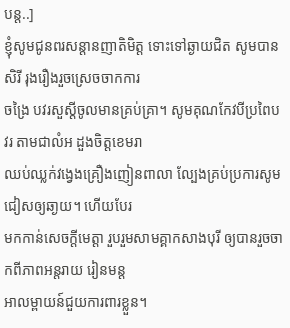បន្ដ..]
ខ្ញុំសូមជូនពរសន្តានញាតិមិត្ត ទោះទៅឆ្ងាយជិត សូមបានសិរី រុងរឿងរួចស្រេចចាកការ
ចង្រៃ បវរសួស្តីចូលមានគ្រប់គ្រា។ សូមគុណកែវបីប្រពៃបវរ តាមជាលំអ ដួងចិត្តខេមរា
ឈប់ឈ្លក់វង្វេងគ្រឿងញៀនពាលា ល្បែងគ្រប់ប្រការសូមជៀសឲ្យឆា្ងយ។ ហើយបែរ
មកកាន់សេចក្តីមេត្តា រួបរួមសាមគ្គាកសាងបុរី ឲ្យបានរួចចាកពីភាពអន្តរាយ រៀនមន្ត
អាលម្ពាយន៍ជួយការពារខ្លួន។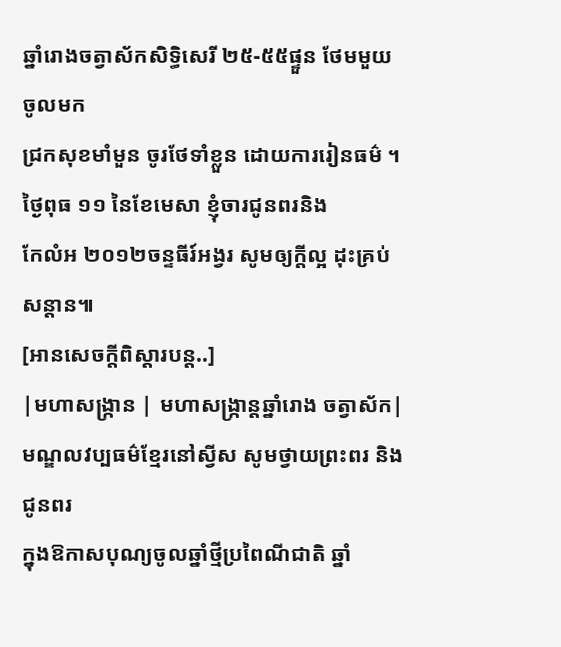ឆ្នាំរោងចត្វាស័កសិទ្ធិសេរី ២៥-៥៥ផ្ទួន ថែមមួយចូលមក
ជ្រកសុខមាំមួន ចូរថែទាំខ្លួន ដោយការរៀនធម៌ ។ ថ្ងៃពុធ ១១ នៃខែមេសា ខ្ញុំចារជូនពរនិង
កែលំអ ២០១២ចន្ទធីរ៍អង្វរ សូមឲ្យក្តីល្អ ដុះគ្រប់សន្តាន៕
[អានសេចក្ដីពិស្ដារបន្ដ..]
|មហាសង្ក្រាន | មហាសង្ក្រាន្ដឆ្នាំរោង ចត្វាស័ក|
មណ្ឌលវប្បធម៌ខ្មែរនៅស្វីស សូមថ្វាយព្រះពរ និងជូនពរ
ក្នុងឱកាសបុណ្យចូលឆ្នាំថ្មីប្រពៃណីជាតិ ឆ្នាំ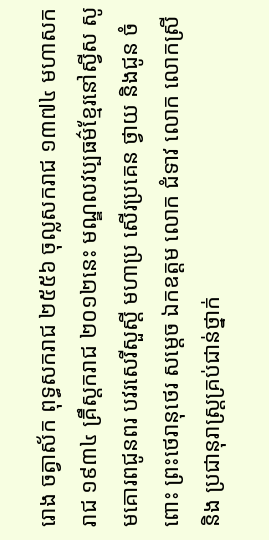រោង ចត្វាស័ក ពុទ្ធសករាជ ២៥៥៦ ចុល្លសករាជ ១៣៧៤ មហាសករាជ ១៩៣៤ គ្រឹស្ដករាជ ២០១២នេះ មណ្ឌលវប្បធម៌ខ្មែរនៅស្វីស សូមគោរពជូនពរ បវរសេរីសួស្ដី មហាប្រ សើរប្រគេន ថ្វាយ និងជូន ចំពោះ ព្រះថេរានុថេរ សម្ដេច ឯកឧត្ដម លោក ជំទាវ លោក លោកស្រី និង ប្រជានុរាស្រ្ដគ្រប់ជាន់ថ្នាក់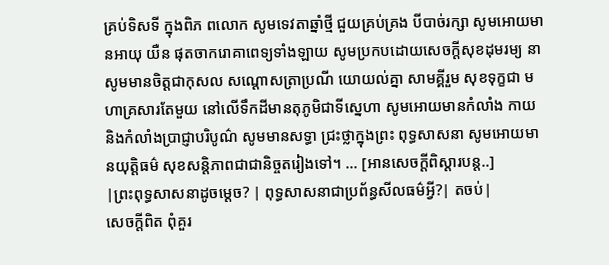គ្រប់ទិសទី ក្នុងពិភ ពលោក សូមទេវតាឆ្នាំថ្មី ជួយគ្រប់គ្រង បីបាច់រក្សា សូមអោយមានអាយុ យឺន ផុតចាករោគាពេទ្យទាំងឡាយ សូមប្រកបដោយសេចក្ដីសុខដុមរម្យ នា សូមមានចិត្ដជាកុសល សណ្ដោសត្រាប្រណី យោយល់គ្នា សាមគ្គីរួម សុខទុក្ខជា មហាគ្រសារតែមួយ នៅលើទឹកដីមានតុភូមិជាទីស្នេហា សូមអោយមានកំលាំង កាយនិងកំលាំងប្រាជ្ញាបរិបូណ៌ សូមមានសទ្ធា ជ្រះថ្លាក្នុងព្រះ ពុទ្ធសាសនា សូមអោយមានយុត្ដិធម៌ សុខសន្ដិភាពជាជានិច្ចតរៀងទៅ។ ... [អានសេចក្ដីពិស្ដារបន្ដ..]
|ព្រះពុទ្ធសាសនាដូចម្ដេច? | ពុទ្ធសាសនាជាប្រព័ន្ធសីលធម៌អ្វី?| តចប់|
សេចក្តីពិត ពុំគួរ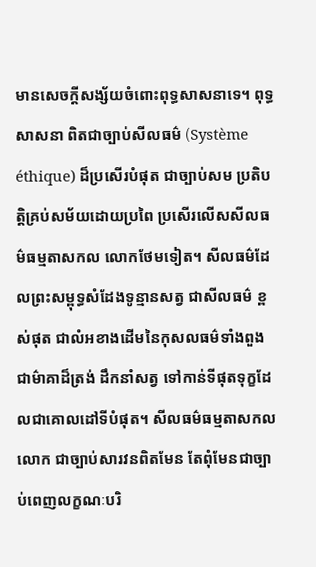មានសេចក្តីសង្ស័យចំពោះពុទ្ធសាសនាទេ។ ពុទ្ធសាសនា ពិតជាច្បាប់សីលធម៌ (Système éthique) ដ៏ប្រសើរបំផុត ជាច្បាប់សម ប្រតិបត្តិគ្រប់សម័យដោយប្រពៃ ប្រសើរលើសសីលធម៌ធម្មតាសកល លោកថែមទៀត។ សីលធម៌ដែលព្រះសម្ពុទ្ធសំដែងទូន្មានសត្វ ជាសីលធម៌ ខ្ពស់ផុត ជាលំអខាងដើមនៃកុសលធម៌ទាំងពួង ជាម៌ាគាដ៏ត្រង់ ដឹកនាំសត្វ ទៅកាន់ទីផុតទុក្ខដែលជាគោលដៅទីបំផុត។ សីលធម៌ធម្មតាសកលលោក ជាច្បាប់សារវនពិតមែន តែពុំមែនជាច្បាប់ពេញលក្ខណៈបរិ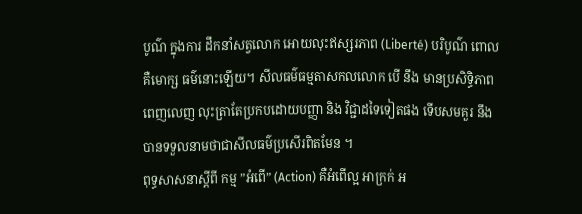បូណ៌ ក្នុងការ ដឹកនាំសត្វលោក អោយលុះឥស្សរភាព (Liberté) បរិបូណ៌ ពោលគឺមោក្ស ធម៌នោះឡើយ។ សីលធម៌ធម្មតាសកលលោក បើ នឹង មានប្រសិទ្ធិភាព ពេញលេញ លុះត្រាតែប្រកបដោយបញ្ញា និង វិជ្ជាដទៃទៀតផង ទើបសមគួរ នឹង បានទទួលនាមថាជាសីលធម៌ប្រសើរពិតមែន ។
ពុទ្ធសាសនាស្តីពី កម្ម ”អំពើ” (Action) គឺអំពើល្អ អាក្រក់ អ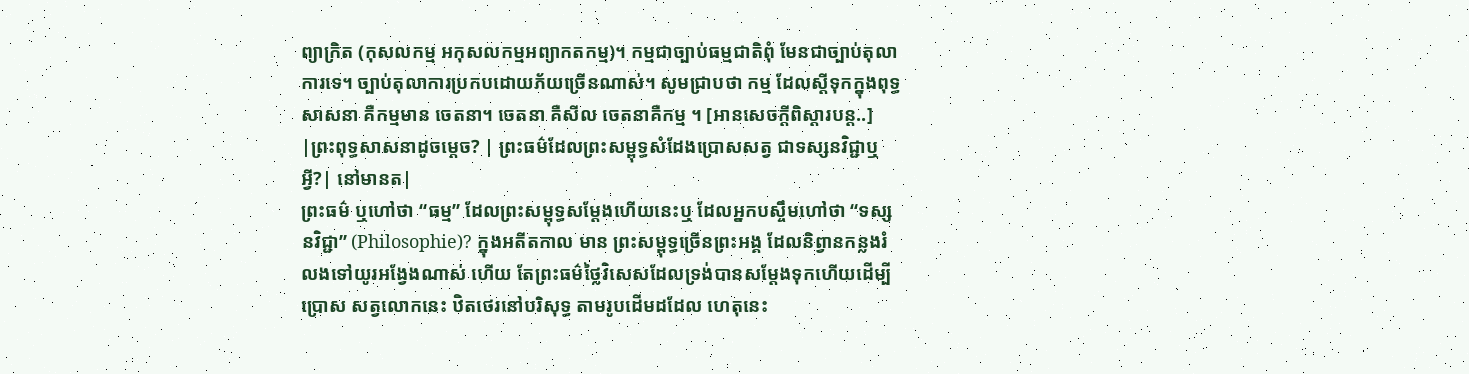ព្យាក្រិត (កុសលកម្ម អកុសលកម្មអព្យាកតកម្ម)។ កម្មជាច្បាប់ធម្មជាតិពុំ មែនជាច្បាប់តុលាការទេ។ ច្បាប់តុលាការប្រកបដោយភ័យច្រើនណាស់។ សូមជ្រាបថា កម្ម ដែលស្តីទុកក្នុងពុទ្ធសាសនា គឺកម្មមាន ចេតនា។ ចេតនា គឺសីល ចេតនាគឺកម្ម ។ [អានសេចក្ដីពិស្ដារបន្ដ..]
|ព្រះពុទ្ធសាសនាដូចម្ដេច? | ព្រះធម៌ដែលព្រះសម្ពុទ្ធសំដែងប្រោសសត្វ ជាទស្សនវិជ្ជាឬអ្វី?| នៅមានត|
ព្រះធម៌ ឬហៅថា “ធម្ម” ដែលព្រះសម្ពុទ្ធសម្ដែងហើយនេះឬ ដែលអ្នកបស្ចឹមហៅថា “ទស្សនវិជ្ជា” (Philosophie)? ក្នុងអតីតកាល មាន ព្រះសម្ពុទ្ធច្រើនព្រះអង្គ ដែលនិព្វានកន្លងរំលងទៅយូរអង្វែងណាស់ ហើយ តែព្រះធម៌ថ្លៃវិសេសដែលទ្រង់បានសម្ដែងទុកហើយដើម្បីប្រោស សត្វលោកនេះ ឋិតថេរនៅបរិសុទ្ធ តាមរូបដើមដដែល ហេតុនេះ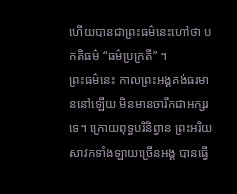ហើយបានជាព្រះធម៌នេះហៅថា បកតិធម៌ “ធម៌ប្រក្រតី” ។
ព្រះធម៌នេះ កាលព្រះអង្គគង់ធរមាននៅឡើយ មិនមានចារឹកជាអក្សរទេ។ ក្រោយពុទ្ធបរិនិព្វាន ព្រះអរិយ សាវកទាំងឡាយច្រើនអង្គ បានធ្វើ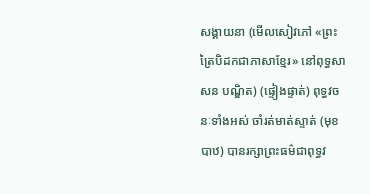សង្គាយនា (មើលសៀវភៅ «ព្រះត្រៃបិដកជាភាសាខ្មែរ» នៅពុទ្ធសាសន បណ្ឌិត) (ផ្ទៀងផ្ទាត់) ពុទ្ធវចនៈទាំងអស់ ចាំរត់មាត់ស្ទាត់ (មុខបាឋ) បានរក្សាព្រះធម៌ជាពុទ្ធវ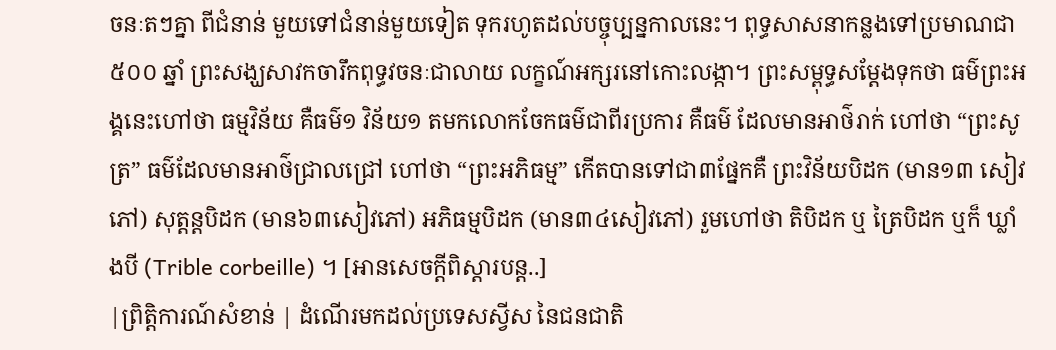ចនៈតៗគ្នា ពីជំនាន់ មួយទៅជំនាន់មួយទៀត ទុករហូតដល់បច្ចុប្បន្នកាលនេះ។ ពុទ្ធសាសនាកន្លងទៅប្រមាណជា៥០០ ឆ្នាំ ព្រះសង្ឃសាវកចារឹកពុទ្ធវចនៈជាលាយ លក្ខណ៍អក្សរនៅកោះលង្កា។ ព្រះសម្ពុទ្ធសម្ដែងទុកថា ធម៌ព្រះអង្គនេះហៅថា ធម្មវិន័យ គឺធម៌១ វិន័យ១ តមកលោកចែកធម៌ជាពីរប្រការ គឺធម៌ ដែលមានអាថ៌រាក់ ហៅថា “ព្រះសូត្រ” ធម៌ដែលមានអាថ៌ជ្រាលជ្រៅ ហៅថា “ព្រះអភិធម្ម” កើតបានទៅជា៣ផ្នែកគឺ ព្រះវិន័យបិដក (មាន១៣ សៀវភៅ) សុត្តន្តបិដក (មាន៦៣សៀវភៅ) អភិធម្មបិដក (មាន៣៤សៀវភៅ) រួមហៅថា តិបិដក ឬ ត្រៃបិដក ឬក៏ ឃ្លាំងបី (Trible corbeille) ។ [អានសេចក្ដីពិស្ដារបន្ដ..]
|ព្រិត្ដិការណ៍សំខាន់ | ដំណើរមកដល់ប្រទេសស្វីស នៃជនជាតិ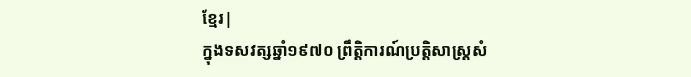ខ្មែរ|
ក្នុងទសវត្សឆ្នាំ១៩៧០ ព្រឹត្ដិការណ៍ប្រត្ដិសាស្រ្ដសំ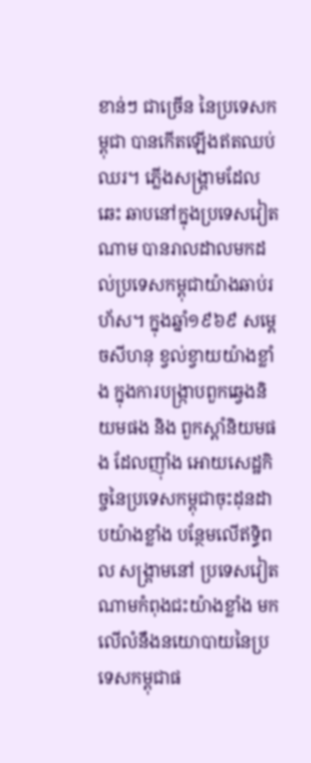ខាន់ៗ ជាច្រើន នៃប្រទេសកម្ពុជា បានកើតឡើងឥតឈប់ឈរ។ ភ្លើងសង្រ្គាមដែលឆេះ ឆាបនៅក្នុងប្រទេសវៀតណាម បានរាលដាលមកដល់ប្រទេសកម្ពុជាយ៉ាងឆាប់រហ័ស។ ក្នុងឆ្នាំ១៩៦៩ សម្ដេចសីហនុ ខ្វល់ខ្វាយយ៉ាងខ្លាំង ក្នុងការបង្រ្កាបពួកឆ្វេងនិយមផង និង ពួកស្ដាំនិយមផង ដែលញ៉ាំង អោយសេដ្ឋកិច្ចនៃប្រទេសកម្ពុជាចុះដុនដាបយ៉ាងខ្លាំង បន្ថែមលើឥទ្ធិពល សង្រ្គាមនៅ ប្រទេសវៀតណាមកំពុងជះយ៉ាងខ្លាំង មកលើលំនឹងនយោបាយនៃប្រទេសកម្ពុជាផ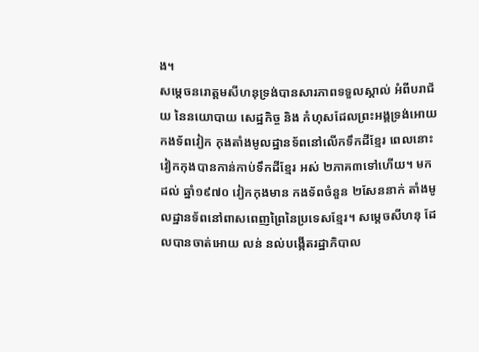ង។
សម្ដេចនរោត្ដមសីហនុទ្រង់បានសារភាពទទួលស្គាល់ អំពីបរាជ័យ នៃនយោបាយ សេដ្ឋកិច្ច និង កំហុសដែលព្រះអង្គទ្រង់អោយកងទ័ពវៀក កុងតាំងមូលដ្ឋានទ័ពនៅលើកទឹកដីខ្មែរ ពេលនោះវៀកកុងបានកាន់កាប់ទឹកដីខ្មែរ អស់ ២ភាគ៣ទៅហើយ។ មកដល់ ឆ្នាំ១៩៧០ វៀកកុងមាន កងទ័ពចំនួន ២សែននាក់ តាំងមូលដ្ឋានទ័ពនៅពាសពេញព្រៃនៃប្រទេសខ្មែរ។ សម្ដេចសីហនុ ដែលបានចាត់អោយ លន់ នល់បង្កើតរដ្ឋាភិបាល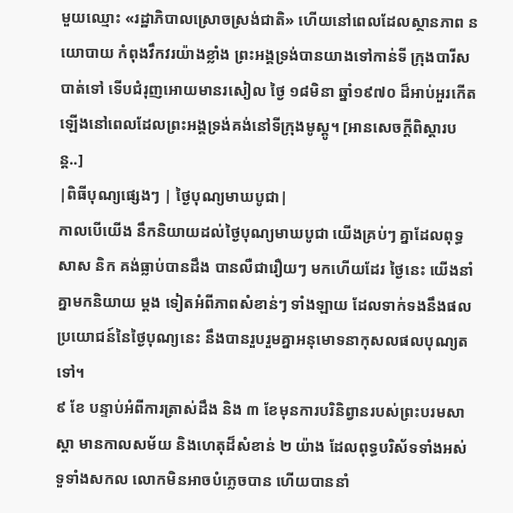មួយឈ្មោះ «រដ្ឋាភិបាលស្រោចស្រង់ជាតិ» ហើយនៅពេលដែលស្ថានភាព នយោបាយ កំពុងវឹកវរយ៉ាងខ្លាំង ព្រះអង្គទ្រង់បានយាងទៅកាន់ទី ក្រុងបារីសបាត់ទៅ ទើបជំរុញអោយមានរសៀល ថ្ងៃ ១៨មិនា ឆ្នាំ១៩៧០ ដ៏អាប់អួរកើតឡើងនៅពេលដែលព្រះអង្គទ្រង់គង់នៅទីក្រុងមូស្គូ។ [អានសេចក្ដីពិស្ដារបន្ដ..]
|ពិធីបុណ្យផ្សេងៗ | ថ្ងៃបុណ្យមាឃបូជា|
កាលបើយើង នឹកនិយាយដល់ថ្ងៃបុណ្យមាឃបូជា យើងគ្រប់ៗ គ្នាដែលពុទ្ធសាស និក គង់ធ្លាប់បានដឹង បានលឺជារឿយៗ មកហើយដែរ ថ្ងៃនេះ យើងនាំគ្នាមកនិយាយ ម្ដង ទៀតអំពីភាពសំខាន់ៗ ទាំងឡាយ ដែលទាក់ទងនឹងផលប្រយោជន៍នៃថ្ងៃបុណ្យនេះ នឹងបានរួបរួមគ្នាអនុមោទនាកុសលផលបុណ្យតទៅ។
៩ ខែ បន្ទាប់អំពីការត្រាស់ដឹង និង ៣ ខែមុនការបរិនិព្វានរបស់ព្រះបរមសាស្តា មានកាលសម័យ និងហេតុដ៏សំខាន់ ២ យ៉ាង ដែលពុទ្ធបរិស័ទទាំងអស់ទួទាំងសកល លោកមិនអាចបំភ្លេចបាន ហើយបាននាំ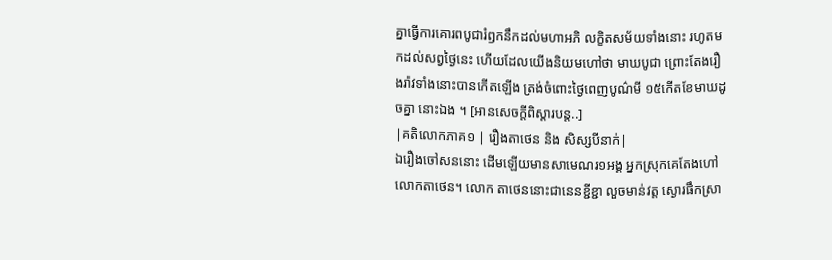គ្នាធ្វើការគោរពបូជារំឭកនឹកដល់មហាអភិ លក្ខិតសម័យទាំងនោះ រហូតមកដល់សព្វថ្ងៃនេះ ហើយដែលយើងនិយមហៅថា មាឃបូជា ព្រោះតែងរឿងរ៉ាវទាំងនោះបានកើតឡើង ត្រង់ចំពោះថ្ងៃពេញបូណ៌មី ១៥កើតខែមាឃដូចគ្នា នោះឯង ។ [អានសេចក្ដីពិស្ដារបន្ដ..]
|គតិលោកភាគ១ | រឿងតាថេន និង សិស្សបីនាក់|
ឯរឿងចៅសននោះ ដើមឡើយមានសាមេណរ១អង្គ អ្នកស្រុកគេតែងហៅ លោកតាថេន។ លោក តាថេននោះជានេនខ្ជីខ្ជា លួចមាន់វត្ត ស្ងោរផឹកស្រា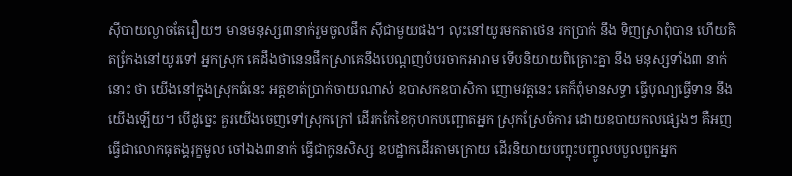ស៊ីបាយល្ងាចតែរឿយៗ មានមនុស្ស៣នាក់រួមចូលផឹក ស៊ីជាមួយផង។ លុះនៅយូរមកតាថេន រកប្រាក់ នឹង ទិញស្រាពុំបាន ហើយគិតកែ្រងនៅយូរទៅ អ្នកស្រុក គេដឹងថានេនផឹកស្រាគេនឹងបេណ្តញបំបរចាកអារាម ទើបនិយាយពិគ្រោះគ្នា នឹង មនុស្សទាំង៣ នាក់នោះ ថា យើងនៅក្នុងស្រុកធំនេះ អត្តខាត់ប្រាក់ចាយណាស់ ឧបាសកឧបាសិកា ញោមវត្តនេះ គេក៏ពុំមានសទ្ធា ធ្វើបុណ្យធ្វើទាន នឹង យើងឡើយ។ បើដូចេ្នះ គួរយើងចេញទៅស្រុកក្រៅ ដើរកកែខៃកុហកបញ្ឆោតអ្នក ស្រុកស្រែចំការ ដោយឧបាយកលផ្សេងៗ គឺអញធ្វើជាលោកធុតង្គរុក្ខមូល ចៅឯង៣នាក់ ធ្វើជាកូនសិស្ស ឧបដ្ឋាកដើរតាមក្រោយ ដើរនិយាយបញ្ចុះបញ្ចូលបបួលពួកអ្នក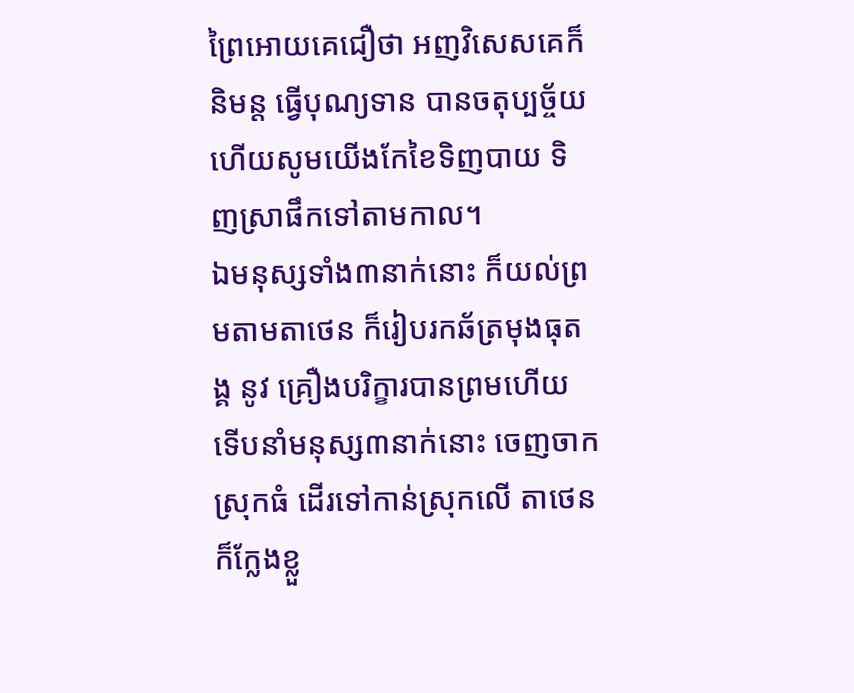ព្រៃអោយគេជឿថា អញវិសេសគេក៏និមន្ត ធ្វើបុណ្យទាន បានចតុប្បច្ច័យ ហើយសូមយើងកែខៃទិញបាយ ទិញស្រាផឹកទៅតាមកាល។
ឯមនុស្សទាំង៣នាក់នោះ ក៏យល់ព្រមតាមតាថេន ក៏រៀបរកឆ័ត្រមុងធុតង្គ នូវ គ្រឿងបរិក្ខារបានព្រមហើយ ទើបនាំមនុស្ស៣នាក់នោះ ចេញចាកស្រុកធំ ដើរទៅកាន់ស្រុកលើ តាថេនក៏កែ្លងខ្លួ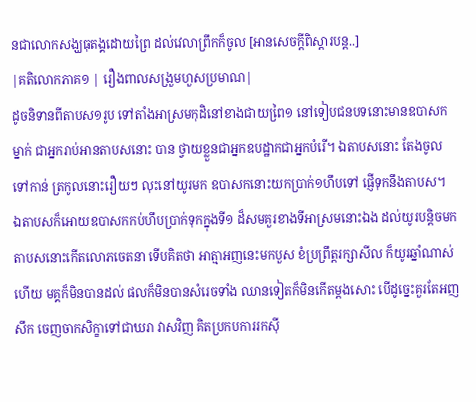នជាលោកសង្ឃធុតង្គដោយព្រៃ ដល់វេលាព្រឹកក៏ចូល [អានសេចក្ដីពិស្ដារបន្ដ..]
|គតិលោកភាគ១ | រឿងពាលសង្រួមហួសប្រមាណ|
ដូចនិទានពីតាបស១រូប ទៅតាំងអាស្រមកុដិនៅខាងជាយពៃ្រ១ នៅទៀបជនបទនោះមានឧបាសកម្នាក់ ជាអ្នករាប់អានតាបសនោះ បាន ថ្វាយខ្លួនជាអ្នកឧបដ្ឋាកជាអ្នកបំរើ។ ឯតាបសនោះ តែងចូលទៅកាន់ ត្រកូលនោះរឿយៗ លុះនៅយូរមក ឧបាសកនោះយកប្រាក់១ហឹបទៅ ផ្ញើទុកនឹងតាបស។
ឯតាបសក៏អោយឧបាសកកប់ហឹបប្រាក់ទុកក្នុងទី១ ដ៏សមគួរខាងទីអាស្រមនោះឯង ដល់យូរបន្តិចមក តាបសនោះកើតលោភចេតនា ទើបគិតថា អាត្មាអញនេះមកបួស ខំប្រព្រឹត្តរក្សាសីល ក៏យូរឆ្នាំណាស់ ហើយ មគ្គក៏មិនបានដល់ ផលក៏មិនបានសំរេចទាំង ឈានទៀតក៏មិនកើតម្តងសោះ បើដូច្នេះគួរតែអញ សឹក ចេញចាកសិក្ខាទៅជាឃរា វាសវិញ គិតប្រកបការរកស៊ី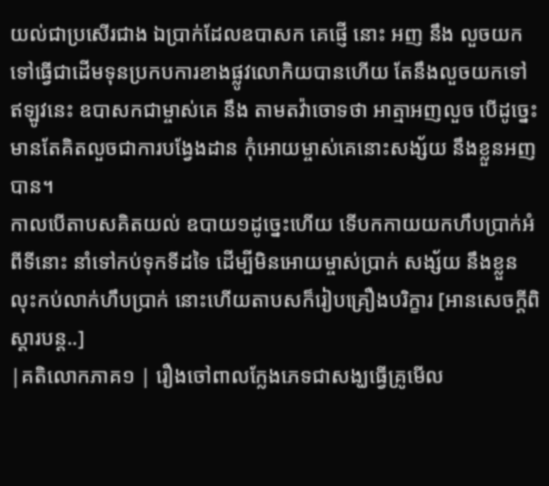យល់ជាប្រសើរជាង ឯប្រាក់ដែលឧបាសក គេផ្ញើ នោះ អញ នឹង លួចយកទៅធ្វើជាដើមទុនប្រកបការខាងផ្លូវលោកិយបានហើយ តែនឹងលួចយកទៅ ឥឡូវនេះ ឧបាសកជាម្ចាស់គេ នឹង តាមតវ៉ាចោទថា អាត្មាអញលួច បើដូចេ្នះ មានតែគិតលួចជាការបង្វែងដាន កុំអោយម្ចាស់គេនោះសង្ស័យ នឹងខ្លួនអញបាន។
កាលបើតាបសគិតយល់ ឧបាយ១ដូច្នេះហើយ ទើបកកាយយកហឹបប្រាក់អំពីទីនោះ នាំទៅកប់ទុកទីដទៃ ដើម្បីមិនអោយម្ចាស់ប្រាក់ សង្ស័យ នឹងខ្លួន លុះកប់លាក់ហឹបប្រាក់ នោះហើយតាបសក៏រៀបគ្រឿងបរិក្ខារ [អានសេចក្ដីពិស្ដារបន្ដ..]
|គតិលោកភាគ១ | រឿងចៅពាលក្លែងភេទជាសង្ឃធ្វើគ្រូមើល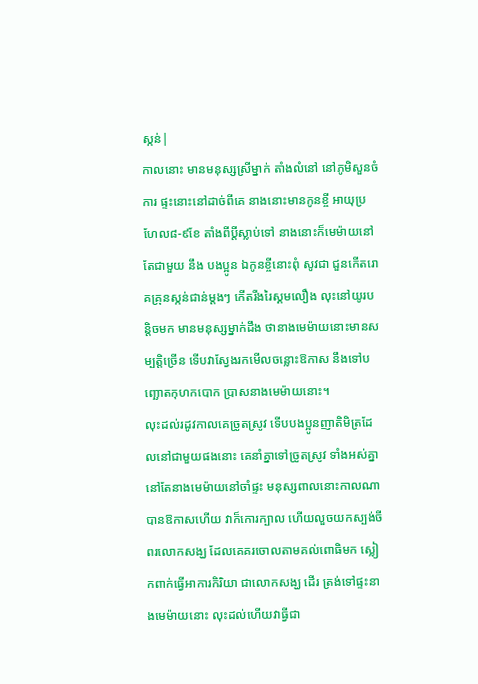ស្កន់|
កាលនោះ មានមនុស្សស្រីម្នាក់ តាំងលំនៅ នៅភូមិសួនចំការ ផ្ទះនោះនៅដាច់ពីគេ នាងនោះមានកូនខ្ចី អាយុប្រហែល៨-៩ខែ តាំងពីប្តីស្លាប់ទៅ នាងនោះក៏មេម៉ាយនៅតែជាមួយ នឹង បងប្អូន ឯកូនខ្ចីនោះពុំ សូវជា ជួនកើតរោគគ្រុនស្កន់ជាន់ម្តងៗ កើតរីងរៃស្គមលឿង លុះនៅយូរបន្តិចមក មានមនុស្សម្នាក់ដឹង ថានាងមេម៉ាយនោះមានសម្បត្តិច្រើន ទើបវាស្វែងរកមើលចន្លោះឱកាស នឹងទៅបញ្ឆោតកុហកបោក ប្រាសនាងមេម៉ាយនោះ។
លុះដល់រដូវកាលគេច្រូតស្រូវ ទើបបងប្អូនញាតិមិត្រដែលនៅជាមួយផងនោះ គេនាំគ្នាទៅច្រូតស្រូវ ទាំងអស់គ្នា នៅតែនាងមេម៉ាយនៅចាំផ្ទះ មនុស្សពាលនោះកាលណាបានឱកាសហើយ វាក៏កោរក្បាល ហើយលួចយកស្បង់ចីពរលោកសង្ឃ ដែលគេគរចោលតាមគល់ពោធិមក ស្លៀកពាក់ធ្វើអាការកិរិយា ជាលោកសង្ឃ ដើរ ត្រង់ទៅផ្ទះនាងមេម៉ាយនោះ លុះដល់ហើយវាធ្វីជា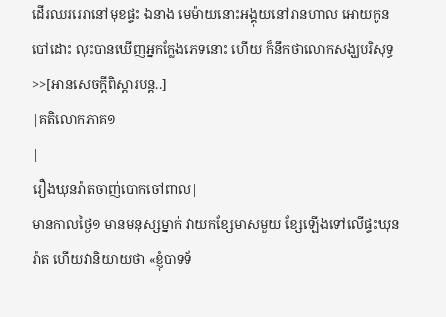ដើរឈររេរានៅមុខផ្ទះ ឯនាង មេម៉ាយនោះអង្គុយនៅរានហាល អោយកូនបៅដោះ លុះបានឃើញអ្នកកែ្លងភេទនោះ ហើយ ក៏នឹកថាលោកសង្ឃបរិសុទ្ធ >>[អានសេចក្ដីពិស្ដារបន្ដ..]
|គតិលោកភាគ១
|
រឿងឃុនរ៉ាតចាញ់បោកចៅពាល|
មានកាលថ្ងៃ១ មានមនុស្សម្នាក់ វាយកខែ្សមាសមួយ ខែ្សឡើងទៅលើផ្ទះឃុនរ៉ាត ហើយវានិយាយថា «ខ្ញុំបាទទ័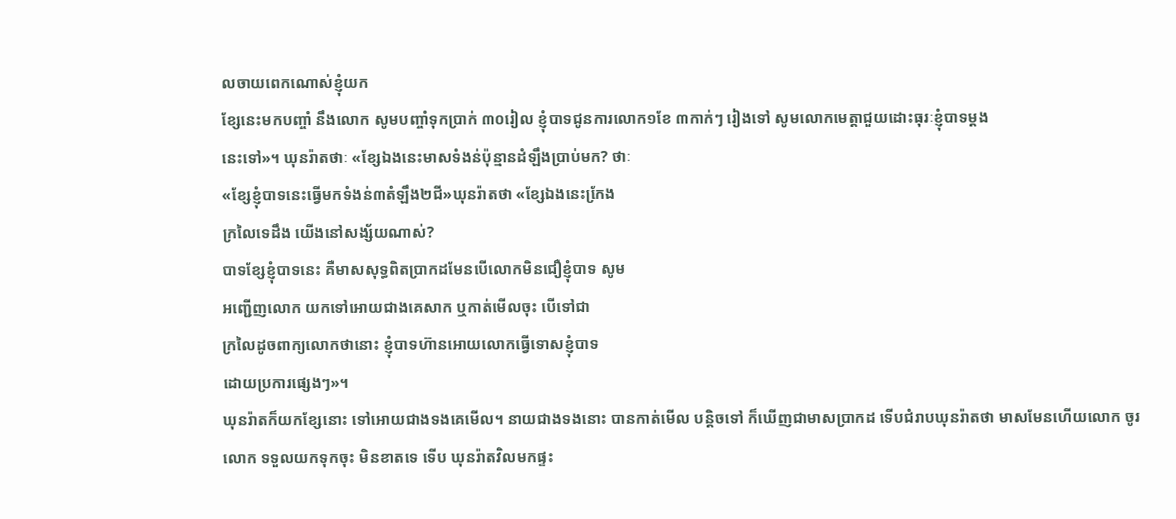លចាយពេកណោស់ខ្ញុំយក
ខែ្សនេះមកបញ្ចាំ នឹងលោក សូមបញ្ចាំទុកប្រាក់ ៣០រៀល ខ្ញុំបាទជូនការលោក១ខែ ៣កាក់ៗ រៀងទៅ សូមលោកមេត្តាជួយដោះធុរៈខ្ញុំបាទម្តង
នេះទៅ»។ ឃុនរ៉ាតថាៈ «ខែ្សឯងនេះមាសទំងន់ប៉ុន្មានដំឡឹងប្រាប់មក? ថាៈ
«ខែ្សខ្ញុំបាទនេះធ្វើមកទំងន់៣តំឡឹង២ជី»ឃុនរ៉ាតថា «ខែ្សឯងនេះកែ្រង
ក្រលៃទេដឹង យើងនៅសង្ស័យណាស់?
បាទខែ្សខ្ញុំបាទនេះ គឺមាសសុទ្ធពិតប្រាកដមែនបើលោកមិនជឿខ្ញុំបាទ សូម
អញ្ជើញលោក យកទៅអោយជាងគេសាក ឬកាត់មើលចុះ បើទៅជា
ក្រលៃដូចពាក្យលោកថានោះ ខ្ញុំបាទហ៊ានអោយលោកធ្វើទោសខ្ញុំបាទ
ដោយប្រការផ្សេងៗ»។
ឃុនរ៉ាតក៏យកខែ្សនោះ ទៅអោយជាងទងគេមើល។ នាយជាងទងនោះ បានកាត់មើល បន្តិចទៅ ក៏ឃើញជាមាសប្រាកដ ទើបជំរាបឃុនរ៉ាតថា មាសមែនហើយលោក ចូរលោក ទទួលយកទុកចុះ មិនខាតទេ ទើប ឃុនរ៉ាតវិលមកផ្ទះ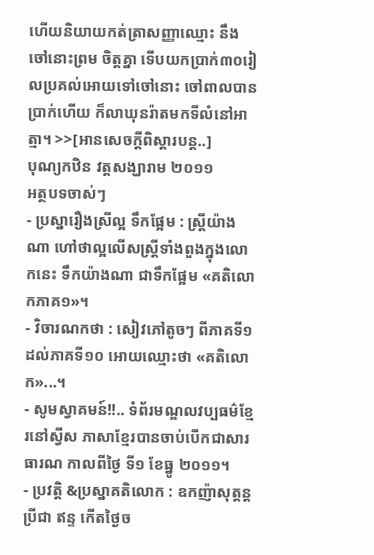ហើយនិយាយកត់ត្រាសញ្ញាឈ្មោះ នឹង ចៅនោះព្រម ចិត្តគ្នា ទើបយកប្រាក់៣០រៀលប្រគល់អោយទៅចៅនោះ ចៅពាលបាន ប្រាក់ហើយ ក៏លាឃុនរ៉ាតមកទីលំនៅអាត្មា។ >>[អានសេចក្ដីពិស្ដារបន្ដ..]
បុណ្យកឋិន វត្ដសង្ឃារាម ២០១១
អត្ថបទចាស់ៗ
- ប្រស្នារឿងស្រីល្អ ទឹកផ្អែម : ស្រ្ដីយ៉ាងណា ហៅថាល្អលើសស្រ្តីទាំងពួងក្នុងលោកនេះ ទឹកយ៉ាងណា ជាទឹកផ្អែម «គតិលោកភាគ១»។
- វិចារណកថា : សៀវភៅតូចៗ ពីភាគទី១ ដល់ភាគទី១០ អោយឈ្មោះថា «គតិលោក»...។
- សូមស្វាគមន៍!!.. ទំព័រមណ្ឌលវប្បធម៌ខ្មែរនៅស្វីស ភាសាខ្មែរបានចាប់បើកជាសារធារណ កាលពីថ្ងៃ ទី១ ខែធ្នូ ២០១១។
- ប្រវត្ដិ &ប្រស្នាគតិលោក : ឧកញ៉ាសុត្តន្តប្រីជា ឥន្ទ កើតថ្ងៃច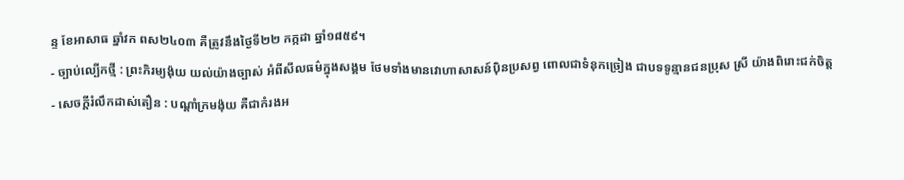ន្ទ ខែអាសាធ ឆ្នាំវក ពស២៤០៣ គឺត្រូវនឹងថ្ងៃទី២២ កក្កដា ឆ្នាំ១៨៥៩។
- ច្បាប់ល្បើកថ្មី : ព្រះភិរម្យង៉ុយ យល់យ៉ាងច្បាស់ អំពីសីលធម៌ក្នុងសង្គម ថែមទាំងមានវោហាសាសន៍ប៉ិនប្រសព្វ ពោលជាទំនុកច្រៀង ជាបទទូន្មានជនប្រុស ស្រី យ៉ាងពិរោះជក់ចិត្ដ
- សេចក្ដីរំលឹកដាស់តឿន : បណ្ដាំក្រមង៉ុយ គឺជាកំរងអ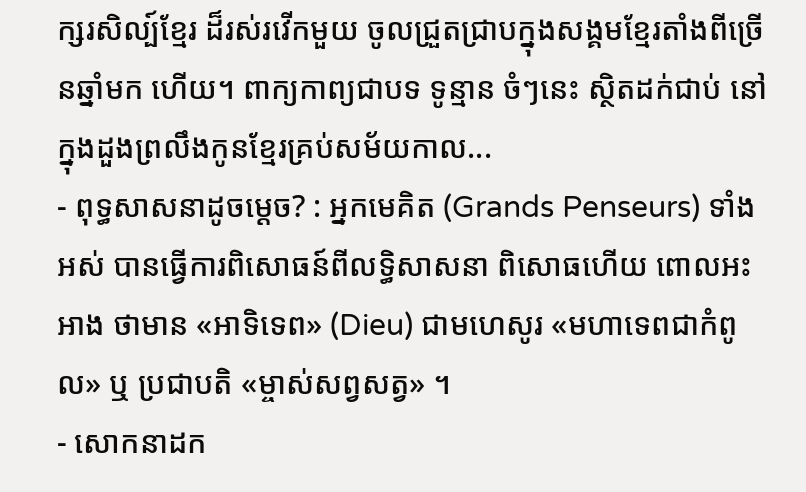ក្សរសិល្ប៍ខ្មែរ ដ៏រស់រវើកមួយ ចូលជ្រួតជ្រាបក្នុងសង្គមខ្មែរតាំងពីច្រើនឆ្នាំមក ហើយ។ ពាក្យកាព្យជាបទ ទូន្មាន ចំៗនេះ ស្ថិតដក់ជាប់ នៅក្នុងដួងព្រលឹងកូនខ្មែរគ្រប់សម័យកាល...
- ពុទ្ធសាសនាដូចម្ដេច? : អ្នកមេគិត (Grands Penseurs) ទាំងអស់ បានធ្វើការពិសោធន៍ពីលទ្ធិសាសនា ពិសោធហើយ ពោលអះអាង ថាមាន «អាទិទេព» (Dieu) ជាមហេសូរ «មហាទេពជាកំពូល» ឬ ប្រជាបតិ «ម្ចាស់សព្វសត្វ» ។
- សោកនាដក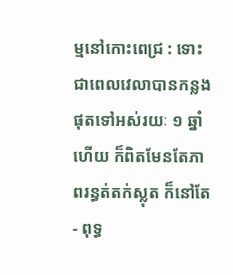ម្មនៅកោះពេជ្រ : ទោះជាពេលវេលាបានកន្លងផុតទៅអស់រយៈ ១ ឆ្នាំហើយ ក៏ពិតមែនតែភាពរន្ធត់តក់ស្លុត ក៏នៅតែ
- ពុទ្ធ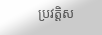ប្រវត្ដិស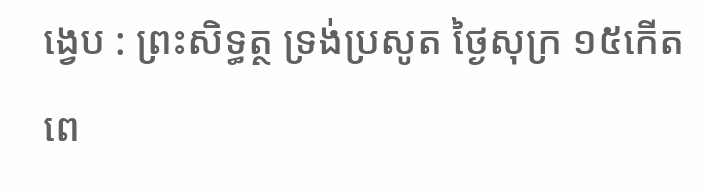ង្វេប : ព្រះសិទ្ធត្ថ ទ្រង់ប្រសូត ថ្ងៃសុក្រ ១៥កើតពេ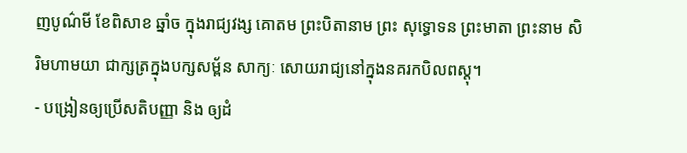ញបូណ៌មី ខែពិសាខ ឆ្នាំច ក្នុងរាជ្យវង្ស គោតម ព្រះបិតានាម ព្រះ សុទ្ធោទន ព្រះមាតា ព្រះនាម សិរិមហាមយា ជាក្សត្រក្នុងបក្សសម្ព័ន សាក្យៈ សោយរាជ្យនៅក្នុងនគរកបិលពស្ដុ។
- បង្រៀនឲ្យប្រើសតិបញ្ញា និង ឲ្យដំ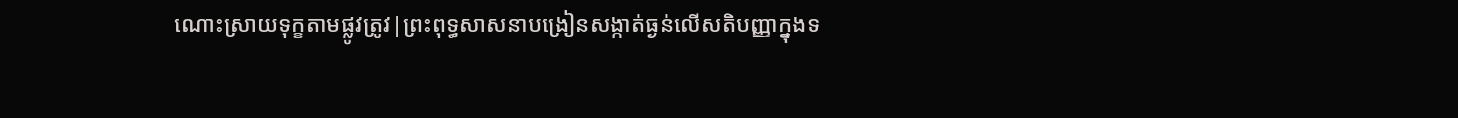ណោះស្រាយទុក្ខតាមផ្លូវត្រូវ|ព្រះពុទ្ធសាសនាបង្រៀនសង្កាត់ធ្ងន់លើសតិបញ្ញាក្នុងទ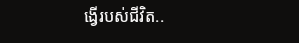ង្វើរបស់ជីវិត..